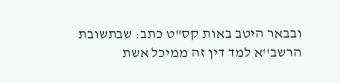ובבאר היטב באות קס"ט כתב: שבתשובת הרשב''א למד דין זה ממיכל אשת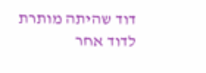דוד שהיתה מותרת לדוד אחר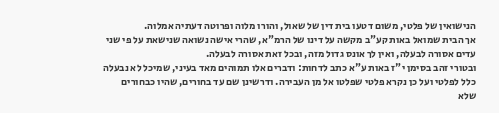הנישואין של פלטי, משום דטעו בית דין של שאול, והורו מלוה ופרוטה דעתיה אמלוה.
אך הבית שמואל באות קע"ב מקשה על דינו של הרמ"א, שהרי אישה נשואה שנישאת על פי שני עדים אסורה לבעלה, ואין לך אונס גדול מזה, ובכל זאת אסורה לבעלה.
ובטורי זהב בסימן י"ז באות ע"א כתב לדחות: ודברים אלו תמוהים מאד בעיני, שמיכל לא נבעלה כלל לפלטי ועל כן נקרא פלטי שפלטו אל מן העבירה. ודרשינן שם עד בחורים, שהיו כבחורים שלא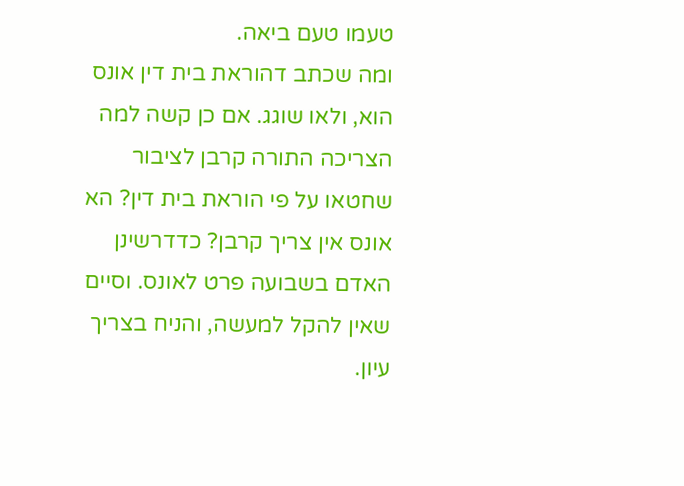טעמו טעם ביאה.
ומה שכתב דהוראת בית דין אונס הוא, ולאו שוגג. אם כן קשה למה הצריכה התורה קרבן לציבור שחטאו על פי הוראת בית דין? הא אונס אין צריך קרבן? כדדרשינן האדם בשבועה פרט לאונס. וסיים שאין להקל למעשה, והניח בצריך עיון.